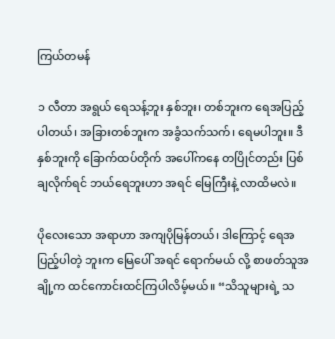ကြယ်တမန်

၁ လီတာ အရွယ် ရေသန့်ဘူး နှစ်ဘူး၊ တစ်ဘူးက ရေအပြည့်ပါတယ်၊ အခြားတစ်ဘူးက အခွံသက်သက်၊ ရေမပါဘူး။ ဒီနှစ်ဘူးကို ခြောက်ထပ်တိုက် အပေါ်ကနေ တပြိုင်တည်း ပြစ်ချလိုက်ရင် ဘယ်ရေဘူးဟာ အရင် မြေကြီးနဲ့ လာထိမလဲ။

ပိုလေးသော အရာဟာ အကျပိုမြန်တယ်၊ ဒါကြောင့် ရေအပြည့်ပါတဲ့ ဘူးက မြေပေါ် အရင် ရောက်မယ် လို့ စာဖတ်သူအချို့က ထင်ကောင်းထင်ကြပါလိမ့်မယ်။ “သိသူများရဲ့ သ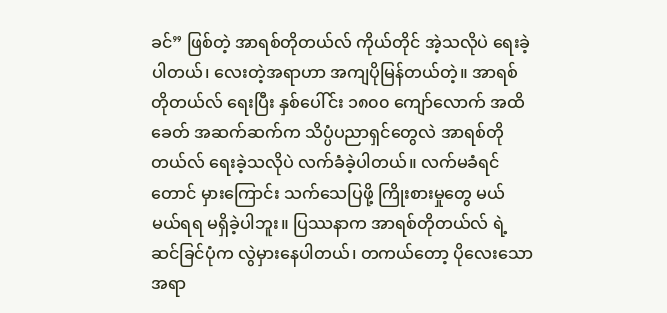ခင်” ဖြစ်တဲ့ အာရစ်တိုတယ်လ် ကိုယ်တိုင် အဲ့သလိုပဲ ရေးခဲ့ပါတယ်၊ လေးတဲ့အရာဟာ အကျပိုမြန်တယ်တဲ့။ အာရစ်တိုတယ်လ် ရေးပြီး နှစ်ပေါ်င်း ၁၈၀၀ ကျော်လောက် အထိ ခေတ် အဆက်ဆက်က သိပ္ပံပညာရှင်တွေလဲ အာရစ်တိုတယ်လ် ရေးခဲ့သလိုပဲ လက်ခံခဲ့ပါတယ်။ လက်မခံရင်တောင် မှားကြောင်း သက်သေပြဖို့ ကြိုးစားမှုတွေ မယ်မယ်ရရ မရှိခဲ့ပါဘူး။ ပြဿနာက အာရစ်တိုတယ်လ် ရဲ့ ဆင်ခြင်ပုံက လွဲမှားနေပါတယ်၊ တကယ်တော့ ပိုလေးသောအရာ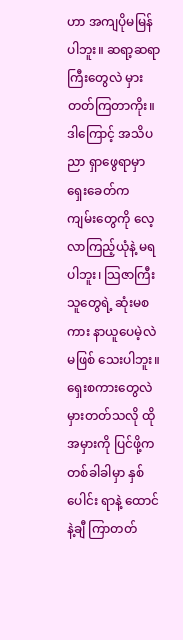ဟာ အကျပိုမမြန်ပါဘူး။ ဆရာ့ဆရာကြီးတွေလဲ မှားတတ်ကြတာကိုး။  ဒါကြောင့် အသိပညာ ရှာဖွေရာမှာ ရှေးခေတ်က ကျမ်းတွေကို လေ့လာကြည့်ယုံနဲ့ မရပါဘူး၊ သြဇာကြီးသူတွေရဲ့ ဆုံးမစကား နာယူပေမဲ့လဲ မဖြစ် သေးပါဘူး။ ရှေးစကားတွေလဲ မှားတတ်သလို ထိုအမှားကို ပြင်ဖို့က တစ်ခါခါမှာ နှစ်ပေါင်း ရာနဲ့ ထောင်နဲ့ချီ ကြာတတ်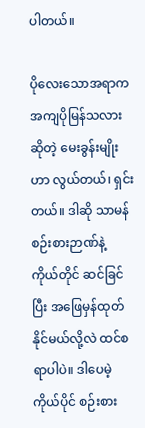ပါတယ်။

ပိုလေးသောအရာက အကျပိုမြန်သလား ဆိုတဲ့ မေးခွန်းမျိုးဟာ လွယ်တယ်၊ ရှင်းတယ်။ ဒါဆို သာမန်စဉ်းစားဉာဏ်နဲ့  ကိုယ်တိုင် ဆင်ခြင်ပြီး အဖြေမှန်ထုတ်နိုင်မယ်လို့လဲ ထင်စရာပါပဲ။ ဒါပေမဲ့ ကိုယ်ပိုင် စဉ်းစား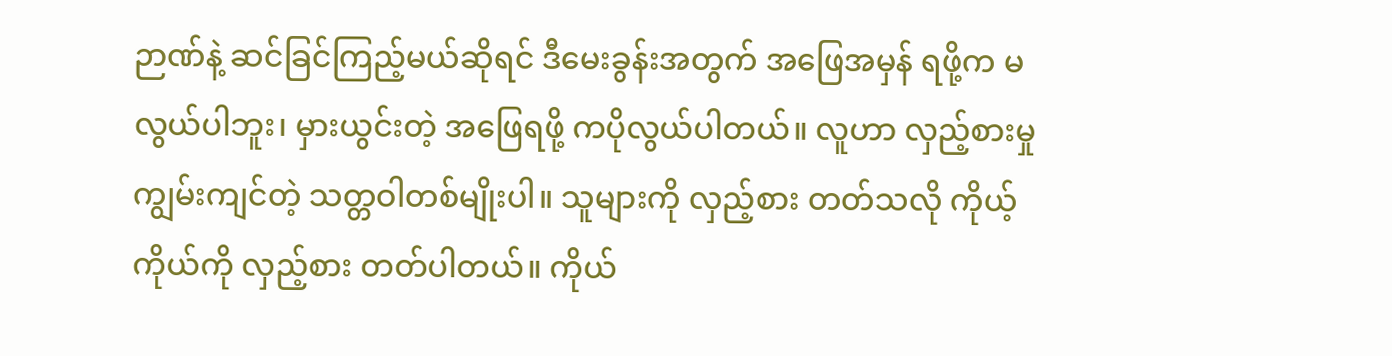ဉာဏ်နဲ့ ဆင်ခြင်ကြည့်မယ်ဆိုရင် ဒီမေးခွန်းအတွက် အဖြေအမှန် ရဖို့က မလွယ်ပါဘူး၊ မှားယွင်းတဲ့ အဖြေရဖို့ ကပိုလွယ်ပါတယ်။ လူဟာ လှည့်စားမှုကျွမ်းကျင်တဲ့ သတ္တဝါတစ်မျိုးပါ။ သူများကို လှည့်စား တတ်သလို ကိုယ့်ကိုယ်ကို လှည့်စား တတ်ပါတယ်။ ကိုယ်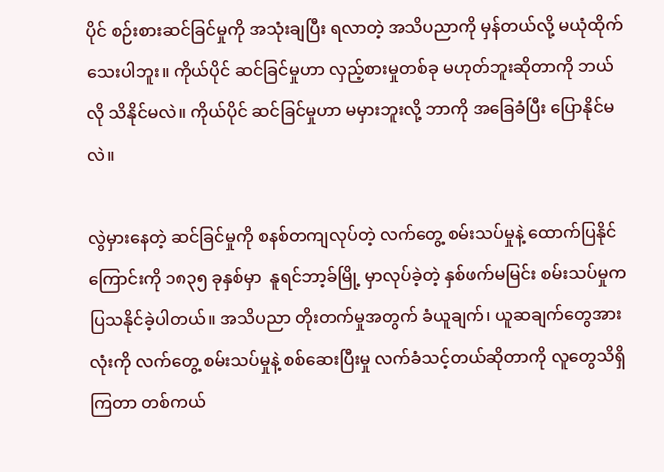ပိုင် စဉ်းစားဆင်ခြင်မှုကို အသုံးချပြီး ရလာတဲ့ အသိပညာကို မှန်တယ်လို့ မယုံထိုက်သေးပါဘူး။ ကိုယ်ပိုင် ဆင်ခြင်မှုဟာ လှည့်စားမှုတစ်ခု မဟုတ်ဘူးဆိုတာကို ဘယ်လို သိနိုင်မလဲ။ ကိုယ်ပိုင် ဆင်ခြင်မှုဟာ မမှားဘူးလို့ ဘာကို အခြေခံပြီး ပြောနိုင်မလဲ။

လွဲမှားနေတဲ့ ဆင်ခြင်မှုကို စနစ်တကျလုပ်တဲ့ လက်တွေ့ စမ်းသပ်မှုနဲ့ ထောက်ပြနိုင်ကြောင်းကို ၁၈၃၅ ခုနှစ်မှာ  နူရင်ဘာ့ခ်မြို့ မှာလုပ်ခဲ့တဲ့ နှစ်ဖက်မမြင်း စမ်းသပ်မှုက ပြသနိုင်ခဲ့ပါတယ်။ အသိပညာ တိုးတက်မှုအတွက် ခံယူချက်၊ ယူဆချက်တွေအားလုံးကို လက်တွေ့ စမ်းသပ်မှုနဲ့ စစ်ဆေးပြီးမှု လက်ခံသင့်တယ်ဆိုတာကို လူတွေသိရှိကြတာ တစ်ကယ်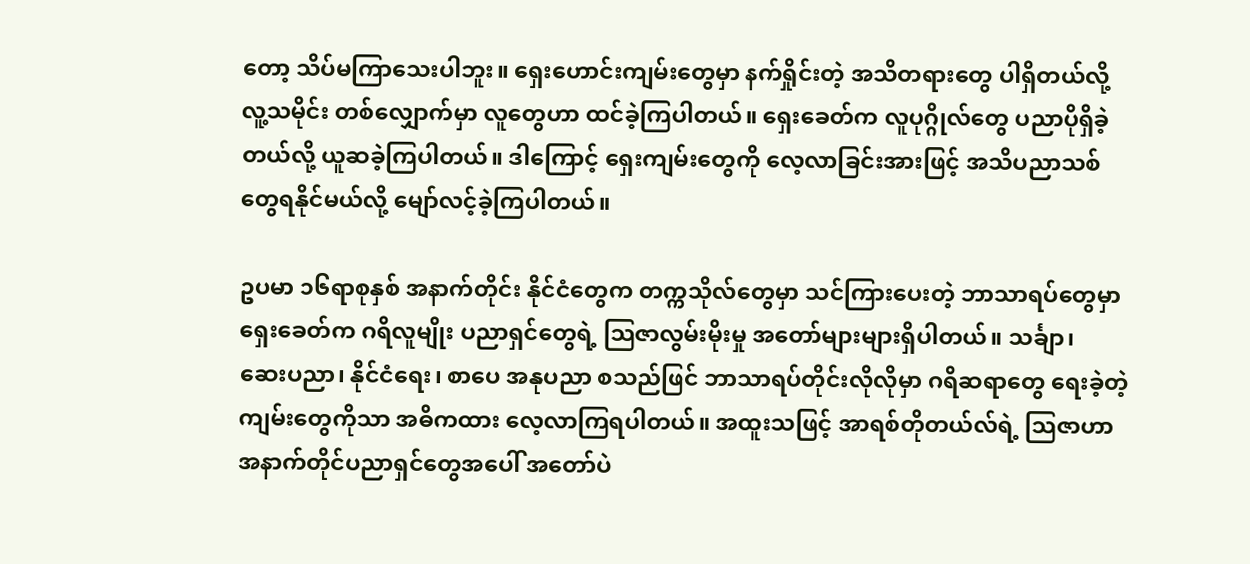တော့ သိပ်မကြာသေးပါဘူး။ ရှေးဟောင်းကျမ်းတွေမှာ နက်ရှိုင်းတဲ့ အသိတရားတွေ ပါရှိတယ်လို့ လူ့သမိုင်း တစ်လျှောက်မှာ လူတွေဟာ ထင်ခဲ့ကြပါတယ်။ ရှေးခေတ်က လူပုဂ္ဂိုလ်တွေ ပညာပိုရှိခဲ့တယ်လို့ ယူဆခဲ့ကြပါတယ်။ ဒါကြောင့် ရှေးကျမ်းတွေကို လေ့လာခြင်းအားဖြင့် အသိပညာသစ်တွေရနိုင်မယ်လို့ မျော်လင့်ခဲ့ကြပါတယ်။

ဥပမာ ၁၆ရာစုနှစ် အနာက်တိုင်း နိုင်ငံတွေက တက္ကသိုလ်တွေမှာ သင်ကြားပေးတဲ့ ဘာသာရပ်တွေမှာ ရှေးခေတ်က ဂရိလူမျိုး ပညာရှင်တွေရဲ့ သြဇာလွမ်းမိုးမှု အတော်များများရှိပါတယ်။ သင်္ချာ၊  ဆေးပညာ၊ နိုင်ငံရေး၊ စာပေ အနုပညာ စသည်ဖြင် ဘာသာရပ်တိုင်းလိုလိုမှာ ဂရိဆရာတွေ ရေးခဲ့တဲ့ ကျမ်းတွေကိုသာ အဓိကထား လေ့လာကြရပါတယ်။ အထူးသဖြင့် အာရစ်တိုတယ်လ်ရဲ့ သြဇာဟာ အနာက်တိုင်ပညာရှင်တွေအပေါ် အတော်ပဲ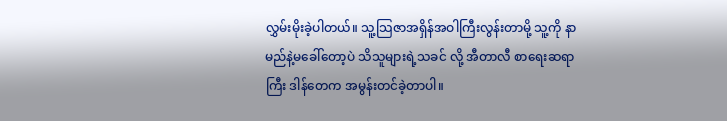လွှမ်းမိုးခဲ့ပါတယ်။ သူ့သြဇာအရှိန်အဝါကြီးလွန်းတာမို့ သူ့ကို နာမည်နဲ့မခေါ်တော့ပဲ သိသူများရဲ့သခင် လို့ အီတာလီ စာရေးဆရာကြီး ဒါန်တေက အမွန်းတင်ခဲ့တာပါ။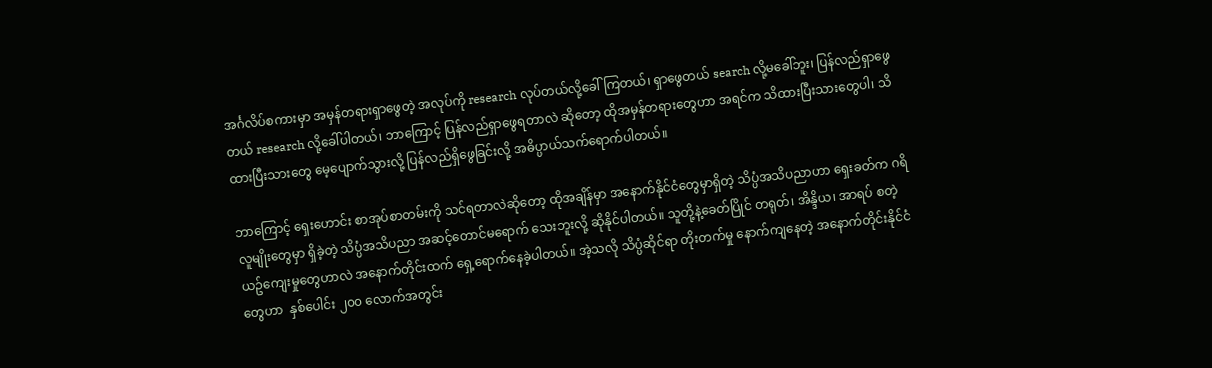အင်္ဂလိပ်စကားမှာ အမှန်တရားရှာဖွေတဲ့ အလုပ်ကို research လုပ်တယ်လို့ခေါ်ကြတယ်၊ ရှာဖွေတယ် search လို့မခေါ်ဘူး၊ ပြန်လည်ရှာဖွေတယ် research လို့ခေါ်ပါတယ်၊ ဘာကြောင့် ပြန်လည်ရှာဖွေရတာလဲ ဆိုတော့ ထိုအမှန်တရားတွေဟာ အရင်က သိထားပြီးသားတွေပါ၊ သိထားပြီးသားတွေ မေ့ပျောက်သွားလို့ ပြန်လည်ရှိဖွေခြင်းလို့ အဓိပ္ပာယ်သက်ရောက်ပါတယ်။

ဘာကြောင့် ရှေးဟောင်း စာအုပ်စာတမ်းကို သင်ရတာလဲဆိုတော့ ထိုအချိန်မှာ အနောက်နိုင်ငံတွေမှာရှိတဲ့ သိပ္ပံအသိပညာဟာ ရှေးခတ်က ဂရိလူမျိုးတွေမှာ ရှိခဲ့တဲ့ သိပ္ပံအသိပညာ အဆင့်တောင်မရောက် သေးဘူးလို့ ဆိုနိုင်ပါတယ်။ သူတို့နဲ့ခေတ်ပြိုင် တရုတ်၊ အိန္ဒိယ၊ အာရပ် စတဲ့ ယဥ်ကျေးမှုတွေဟာလဲ အနောက်တိုင်းထက် ရှေ့ရောက်နေခဲ့ပါတယ်။ အဲ့သလို သိပ္ပံဆိုင်ရာ တိုးတက်မှု နောက်ကျနေတဲ့ အနောက်တိုင်းနိုင်ငံတွေဟာ  နှစ်ပေါင်း ၂၀၀ လောက်အတွင်း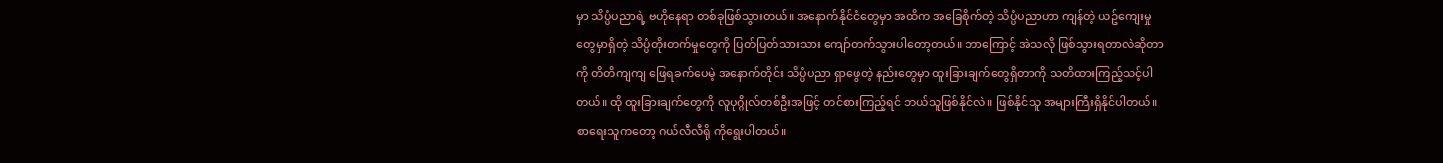မှာ သိပ္ပံပညာရဲ့ ဗဟိုနေရာ တစ်ခုဖြစ်သွားတယ်။ အနောက်နိုင်ငံတွေမှာ အထိက အခြေစိုက်တဲ့ သိပ္ပံပညာဟာ ကျန်တဲ့ ယဥ်ကျေးမှုတွေမှာရှိတဲ့ သိပ္ပံတိုးတက်မှုတွေကို ပြတ်ပြတ်သားသား ကျော်တက်သွားပါတော့တယ်။ ဘာကြောင့် အဲသလို ဖြစ်သွားရတာလဲဆိုတာကို တိတိကျကျ ဖြေရခက်ပေမဲ့ အနောက်တိုင်း သိပ္ပံပညာ ရှာဖွေတဲ့ နည်းတွေမှာ ထူးခြားချက်တွေရှိတာကို သတိထားကြည့်သင့်ပါတယ်။ ထို ထူးခြားချက်တွေကို လူပုဂ္ဂိုလ်တစ်ဦးအဖြင့် တင်စားကြည့်ရင် ဘယ်သူဖြစ်နိုင်လဲ။ ဖြစ်နိုင်သူ အများကြီးရှိနိုင်ပါတယ်။ စာရေးသူကတော့ ဂယ်လီလီရို ကိုရွေးပါတယ်။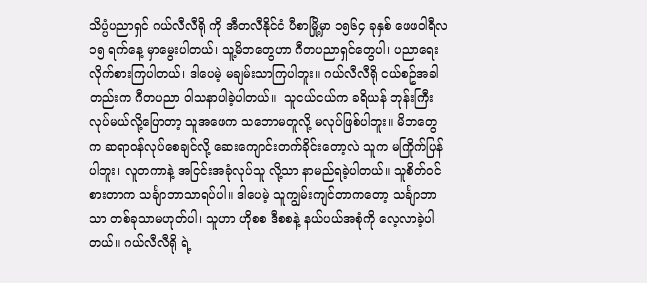သိပ္ပံပညာရှင် ဂယ်လီလီရို ကို အီတလီနိုင်ငံ ပီစာမြို့မှာ ၁၅၆၄ ခုနှစ် ဖေဖဝါရီလ ၁၅ ရက်နေ့ မှာမွေးပါတယ်၊ သူ့မိဘတွေဟာ ဂီတပညာရှင်တွေပါ၊ ပညာရေး လိုက်စားကြပါတယ်၊ ဒါပေမဲ့ မချမ်းသာကြပါဘူး။ ဂယ်လီလီရို ငယ်စဥ်အခါတည်းက ဂီတပညာ ဝါသနာပါခဲ့ပါတယ်။  သူငယ်ငယ်က ခရိယန် ဘုန်းကြီးလုပ်မယ်လို့ပြောတာ့ သူအဖေက သဘောမတူလို့ မလုပ်ဖြစ်ပါဘူး။ မိဘတွေက ဆရာဝန်လုပ်စေချင်လို့ ဆေးကျောင်းတက်ခိုင်းတော့လဲ သူက မကြိုက်ပြန်ပါဘူး၊ လူတကာနဲ့ အငြင်းအခုံလုပ်သူ လို့သာ နာမည်ရခဲ့ပါတယ်။ သူစိတ်ဝင်စားတာက သင်္ချာဘာသာရပ်ပါ။ ဒါပေမဲ့ သူကျွမ်းကျင်တာကတော့ သင်္ချာဘာသာ တစ်ခုသာမဟုတ်ပါ၊ သူဟာ ဟိုစစ ဒီစစနဲ့ နယ်ပယ်အစုံကို လေ့လာခဲ့ပါတယ်။ ဂယ်လီလီရို ရဲ့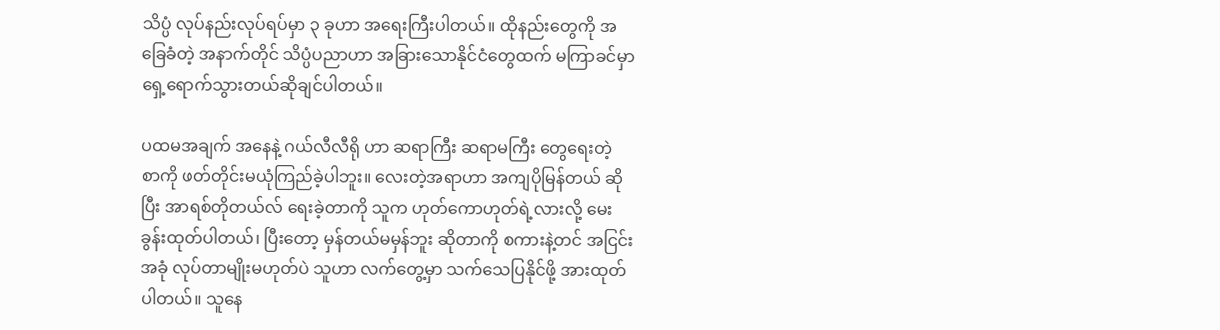သိပ္ပံ လုပ်နည်းလုပ်ရပ်မှာ ၃ ခုဟာ အရေးကြီးပါတယ်။ ထိုနည်းတွေကို အခြေခံတဲ့ အနာက်တိုင် သိပ္ပံပညာဟာ အခြားသောနိုင်ငံတွေထက် မကြာခင်မှာ ရှေ့ရောက်သွားတယ်ဆိုချင်ပါတယ်။

ပထမအချက် အနေနဲ့ ဂယ်လီလီရို ဟာ ဆရာကြီး ဆရာမကြီး တွေရေးတဲ့ စာကို ဖတ်တိုင်းမယုံကြည်ခဲ့ပါဘူး။ လေးတဲ့အရာဟာ အကျပိုမြန်တယ် ဆိုပြီး အာရစ်တိုတယ်လ် ရေးခဲ့တာကို သူက ဟုတ်ကောဟုတ်ရဲ့လားလို့ မေးခွန်းထုတ်ပါတယ်၊ ပြီးတော့ မှန်တယ်မမှန်ဘူး ဆိုတာကို စကားနဲ့တင် အငြင်းအခုံ လုပ်တာမျိုးမဟုတ်ပဲ သူဟာ လက်တွေ့မှာ သက်သေပြနိုင်ဖို့ အားထုတ်ပါတယ်။ သူနေ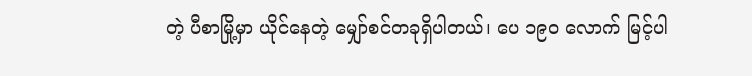တဲ့ ပီစာမြို့မှာ ယိုင်နေတဲ့ မျှော်စင်တခုရှိပါတယ်၊ ပေ ၁၉၀ လောက် မြင့်ပါ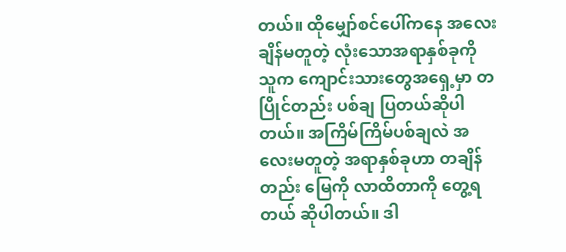တယ်။ ထိုမျှော်စင်ပေါ်ကနေ အလေးချိန်မတူတဲ့ လုံးသောအရာနှစ်ခုကို သူက ကျောင်းသားတွေအရှေ့မှာ တပြိုင်တည်း ပစ်ချ ပြတယ်ဆိုပါတယ်။ အကြိမ်ကြိမ်ပစ်ချလဲ အလေးမတူတဲ့ အရာနှစ်ခုဟာ တချိန်တည်း မြေကို လာထိတာကို တွေ့ရတယ် ဆိုပါတယ်။ ဒါ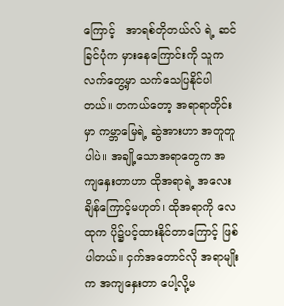ကြောင့်   အာရစ်တိုတယ်လ် ရဲ့ ဆင်ခြင်ပုံက မှားနေကြောင်းကို သူက လက်တွေ့မှာ သက်သေပြနိုင်ပါတယ်။ တကယ်တော့ အရာရာတိုင်းမှာ ကမ္ဘာမြေရဲ့ ဆွဲအားဟာ အတူတူပါပဲ။ အချို့သောအရာတွေက အကျနှေးတာဟာ ထိုအရာရဲ့ အလေးချိန်ကြောင့်မဟုတ်၊ ထိုအရာကို လေထုက ပို၌ပင့်ထားနိုင်တာကြောင့် ဖြစ်ပါတယ်။ ငှက်အတောင်လို အရာမျိုးက အကျနှေးတာ ပေါ့လို့မ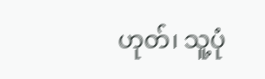ဟုတ်၊ သူ့ပုံ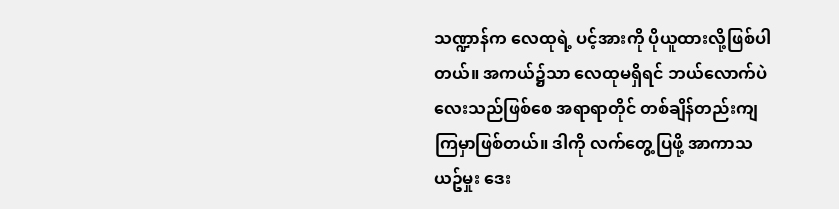သဏ္ဍာန်က လေထုရဲ့ ပင့်အားကို ပိုယူထားလို့ဖြစ်ပါတယ်။ အကယ်၌သာ လေထုမရှိရင် ဘယ်လောက်ပဲလေးသည်ဖြစ်စေ အရာရာတိုင် တစ်ချိန်တည်းကျကြမှာဖြစ်တယ်။ ဒါကို လက်တွေ့ပြဖို့ အာကာသယဥ်မှုး ဒေး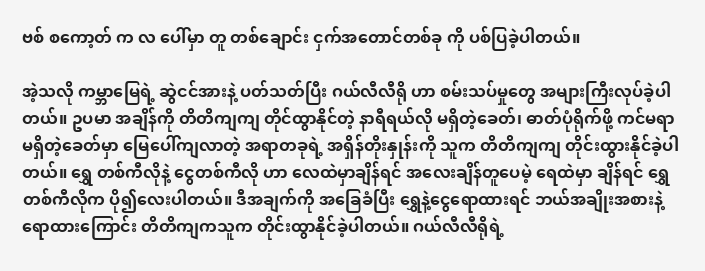ဗစ် စကော့တ် က လ ပေါ်မှာ တူ တစ်ချောင်း ငှက်အတောင်တစ်ခု ကို ပစ်ပြခဲ့ပါတယ်။

အဲ့သလို ကမ္ဘာမြေရဲ့ ဆွဲငင်အားနဲ့ ပတ်သတ်ပြီး ဂယ်လီလီရို ဟာ စမ်းသပ်မှုတွေ အများကြီးလုပ်ခဲ့ပါတယ်။ ဥပမာ အချိန်ကို တိတိကျကျ တိုင်ထွာနိုင်တဲ့ နာရီရယ်လို မရှိတဲ့ခေတ်၊ ဓာတ်ပုံရိုက်ဖို့ ကင်မရာမရှိတဲ့ခေတ်မှာ မြေပေါ်ကျလာတဲ့ အရာတခုရဲ့ အရှိန်တိုးနှုန်းကို သူက တိတိကျကျ တိုင်းထွားနိုင်ခဲ့ပါတယ်။ ရွှေ တစ်ကီလိုနဲ့ ငွေတစ်ကီလို ဟာ လေထဲမှာချိန်ရင် အလေးချိန်တူပေမဲ့ ရေထဲမှာ ချိန်ရင် ရွှေ တစ်ကီလိုက ပို၍လေးပါတယ်။ ဒီအချက်ကို အခြေခံပြီး ရွှေနဲ့ငွေရောထားရင် ဘယ်အချိုးအစားနဲ့ ရောထားကြောင်း တိတိကျကသူက တိုင်းထွာနိုင်ခဲ့ပါတယ်။ ဂယ်လီလီရိုရဲ့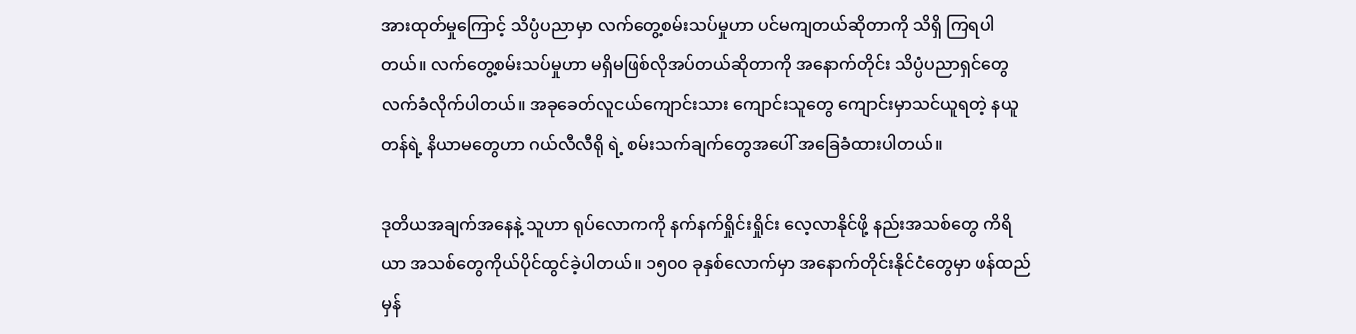အားထုတ်မှုကြောင့် သိပ္ပံပညာမှာ လက်တွေ့စမ်းသပ်မှုဟာ ပင်မကျတယ်ဆိုတာကို သိရှိ ကြရပါတယ်။ လက်တွေ့စမ်းသပ်မှုဟာ မရှိမဖြစ်လိုအပ်တယ်ဆိုတာကို အနောက်တိုင်း သိပ္ပံပညာရှင်တွေ လက်ခံလိုက်ပါတယ်။ အခုခေတ်လူငယ်ကျောင်းသား ကျောင်းသူတွေ ကျောင်းမှာသင်ယူရတဲ့ နယူတန်ရဲ့ နိယာမတွေဟာ ဂယ်လီလီရို ရဲ့ စမ်းသက်ချက်တွေအပေါ် အခြေခံထားပါတယ်။

ဒုတိယအချက်အနေနဲ့ သူဟာ ရုပ်လောကကို နက်နက်ရှိုင်းရှိုင်း လေ့လာနိုင်ဖို့ နည်းအသစ်တွေ ကိရိယာ အသစ်တွေကိုယ်ပိုင်ထွင်ခဲ့ပါတယ်။ ၁၅၀၀ ခုနှစ်လောက်မှာ အနောက်တိုင်းနိုင်ငံတွေမှာ ဖန်ထည်မှန်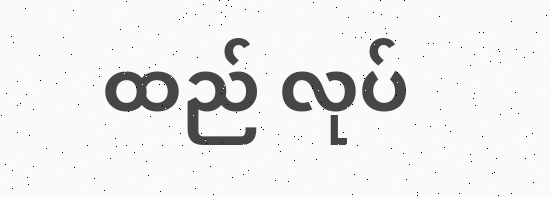ထည် လုပ်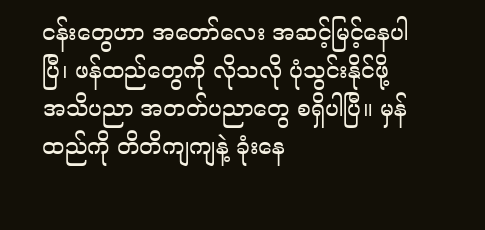ငန်းတွေဟာ အတော်လေး အဆင့်မြင့်နေပါပြီ၊ ဖန်ထည်တွေကို လိုသလို ပုံသွင်းနိုင်ဖို့ အသိပညာ အတတ်ပညာတွေ စရှိပါပြီ။ မှန်ထည်ကို တိတိကျကျနဲ့ ခုံးနေ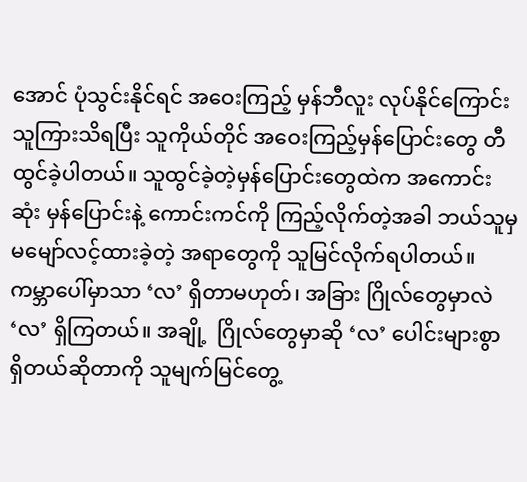အောင် ပုံသွင်းနိုင်ရင် အဝေးကြည့် မှန်ဘီလူး လုပ်နိုင်ကြောင်း သူကြားသိရပြီး သူကိုယ်တိုင် အဝေးကြည့်မှန်ပြောင်းတွေ တီထွင်ခဲ့ပါတယ်။ သူထွင်ခဲ့တဲ့မှန်ပြောင်းတွေထဲက အကောင်းဆုံး မှန်ပြောင်းနဲ့ ကောင်းကင်ကို ကြည့်လိုက်တဲ့အခါ ဘယ်သူမှ မမျော်လင့်ထားခဲ့တဲ့ အရာတွေကို သူမြင်လိုက်ရပါတယ်။  ကမ္ဘာပေါ်မှာသာ ‘လ’ ရှိတာမဟုတ်၊ အခြား ဂြိုလ်တွေမှာလဲ ‘လ’ ရှိကြတယ်။ အချို့  ဂြိုလ်တွေမှာဆို ‘လ’ ပေါင်းများစွာ ရှိတယ်ဆိုတာကို သူမျက်မြင်တွေ့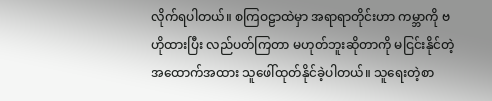လိုက်ရပါတယ်။ စကြဝဠာထဲမှာ အရာရာတိုင်းဟာ ကမ္ဘာကို ဗဟိုထားပြီး လည်ပတ်ကြတာ မဟုတ်ဘူးဆိုတာကို မငြင်းနိုင်တဲ့ အထောက်အထား သူဖေါ်ထုတ်နိုင်ခဲ့ပါတယ်။ သူရေးတဲ့စာ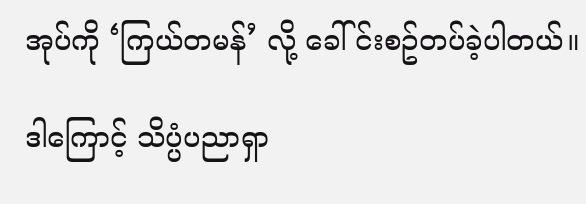အုပ်ကို ‘ကြယ်တမန်’ လို့ ခေါ်င်းစဥ်တပ်ခဲ့ပါတယ်။

ဒါကြောင့် သိပ္ပံပညာရှာ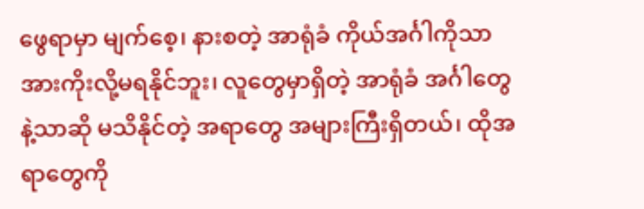ဖွေရာမှာ မျက်စေ့၊ နားစတဲ့ အာရုံခံ ကိုယ်အင်္ဂါကိုသာ အားကိုးလို့မရနိုင်ဘူး၊ လူတွေမှာရှိတဲ့ အာရုံခံ အင်္ဂါတွေနဲ့သာဆို မသိနိုင်တဲ့ အရာတွေ အများကြီးရှိတယ်၊ ထိုအရာတွေကို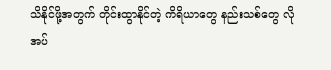သိနိုင်ဖို့အတွက် တိုင်းထွာနိုင်တဲ့ ကိရိယာတွေ နည်းသစ်တွေ လိုအပ်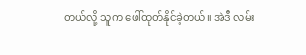တယ်လို့ သူက ဖေါ်ထုတ်နိုင်ခဲ့တယ်။ အဲဒီ လမ်း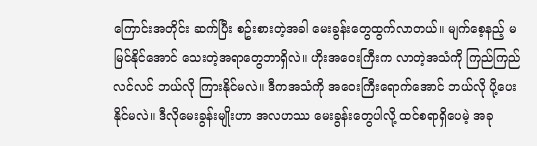ကြောင်းအတိုင်း ဆက်ပြီး စဥ်းစားတဲ့အခါ မေးခွန်းတွေထွက်လာတယ်။ မျက်စေ့နည့် မမြင်နိုင်အောင် သေးတဲ့အရာတွေဘာရှိလဲ။ ဟိုးအဝေးကြီးက လာတဲ့အသံကို ကြည်ကြည်လင်လင် ဘယ်လို ကြားနိုင်မလဲ။ ဒီကအသံကို အဝေးကြီးရောက်အောင် ဘယ်လို ပို့ပေးနိုင်မလဲ။ ဒီလိုမေးခွန်းမျိုးဟာ အလဟဿ မေးခွန်းတွေပါလို့ ထင်စရာရှိပေမဲ့ အခု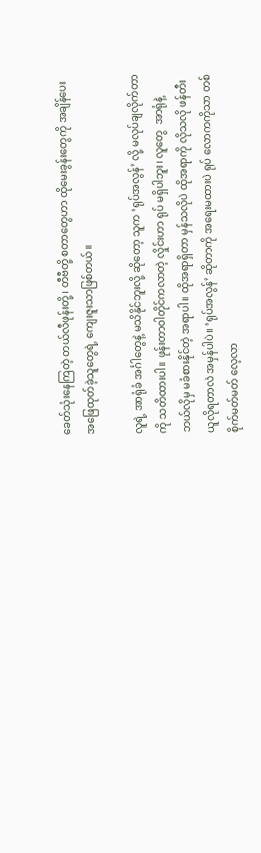ခေတ်သုံးနေကြတဲ့ တယ်လီဖုန်းတို့၊ တီဗီတို့ စတာတွေဟာ ထိုမေးခွန်းတွေကို အချိန်ပေး အဖြေထုတ်ခဲ့သူတွေရဲ့ ကျေးဇူးသာဖြစ်တယ်။

လူရဲ့ အာရုံခံ အင်္ဂါတွေနဲ့ မသိနိုင်ဘူးလို့ ဆိုတော့ သူက ‘ရုပ်အလွန်’ လို့ မလုပ်ချလိုက်တာကို သတိထားပါ။ ဖုန်းတာဝါတိုင်ကလာတဲ့ လှိုင်းဟာ ရုပ် မရှိပါဘူး၊ လူတွေ  အာရုံနဲ့ ဘယ်လိုမှ မခံစားနိုင်တဲ့ အရာပါ။ ထိုအရာရှိတာ မှန်သလိုပဲ ထိုအရာကို လိုသလို ဖန်တီးယူလိုရတာလဲ အမှန်ပါပဲ။ ‘ရုပ်အလွန်’ ဆိုတာကို အရေးမထားပဲ ရုပ် လောကကိုသာ တစ်စိုက်မတ်မတ် လေ့လာ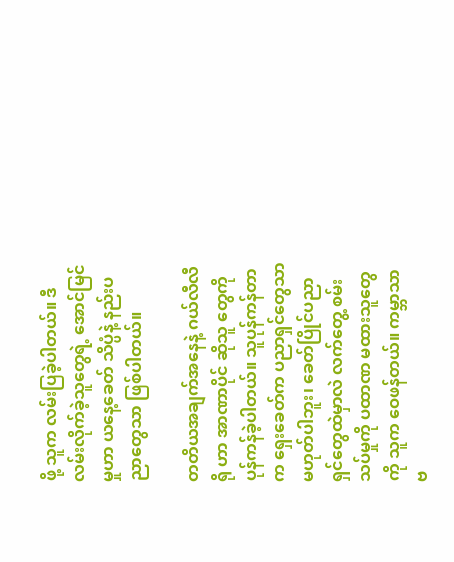ဖို့ သူက လမ်းပြခဲ့ပါတယ်။ ဒီလမ်းလိုက်ခဲ့သူတွေရဲ့ အောင်မြင်မှုဟာ ယနေ့ခေတ် သိပ္ပံနဲ့ နည်းပညာတွေသာ ဖြစ်ပါတယ်။

တတိယအချက်အနေနဲ့ ဂယ်လီလီရို ဟာ အာဏာပိုင် ဆိုသူ တွေကို ပုန်ကန်ခဲ့ပါတယ်။ သူပုန်ကန်တာက ရှေးခေတ်က ပညာရှင်တွေသာမဟုတ်ပါဘူး၊ ခေတ်ပြိုင်ပညာရှင်တွေထဲမှာလဲ လက်တွေ့ စမ်းသပ်မှုကို ပထာဏ မထားသူတွေကို သူက ဝေဖန်တယ်။ ကမ္ဘာသာ ဗ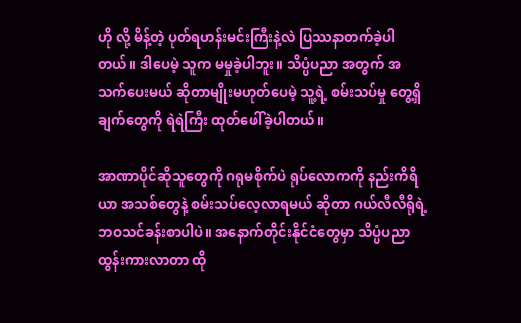ဟို လို့ မိန့်တဲ့ ပုတ်ရဟန်းမင်းကြီးနဲ့လဲ ပြဿနာတက်ခဲ့ပါတယ်။ ဒါပေမဲ့ သူက မမှုခဲ့ပါဘူး။ သိပ္ပံပညာ အတွက် အသက်ပေးမယ် ဆိုတာမျိုးမဟုတ်ပေမဲ့ သူ့ရဲ့ စမ်းသပ်မှု တွေ့ရှိချက်တွေကို ရဲရဲကြီး ထုတ်ဖေါ်ခဲ့ပါတယ်။

အာဏာပိုင်ဆိုသူတွေကို ဂရုမစိုက်ပဲ ရုပ်လောကကို နည်းကိရိယာ အသစ်တွေနဲ့ စမ်းသပ်လေ့လာရမယ် ဆိုတာ ဂယ်လီလီရိုရဲ့ ဘဝသင်ခန်းစာပါပဲ။ အနောက်တိုင်းနိုင်ငံတွေမှာ သိပ္ပံပညာ ထွန်းကားလာတာ ထို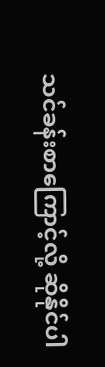သင်ခန်းစာကြောင့်လို့ ဆိုနိုင်ပါ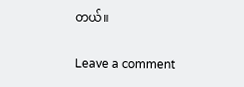တယ်။

Leave a comment